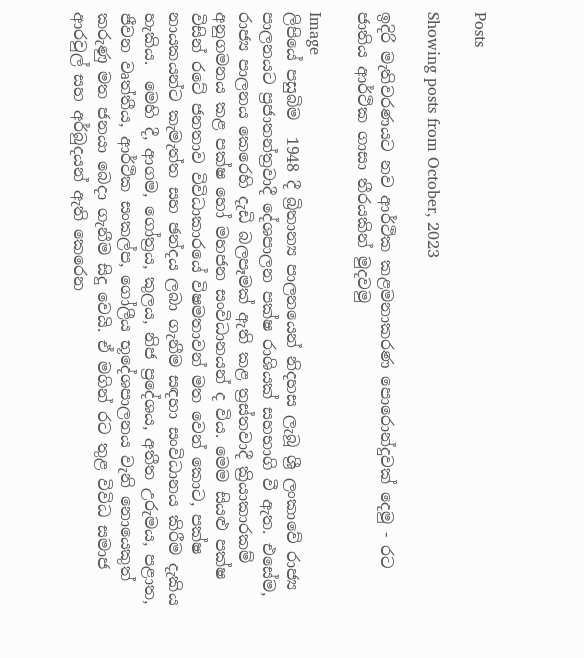Posts

Showing posts from October, 2023

ඉදිරි මැතිවරණයට නව ආර්ථික කළමනාකරණ පොරොන්දුවක් දෙමු - රට ජාතිය ආර්ථික ගාසා තීරයකින් මුදවමු

Image
ලිපියේ පසුබිම  1948 දී බ්‍රිතාන්‍ය පාලනයෙන් නිදහස ලැබූ ශ්‍රී ලංකාවේ රාජ්‍ය පාලනයට ප්‍රජාතන්ත්‍රවාදී දේශපාලන පක්ෂ රාශියක් සහභාගි වී ඇත. එසේම, රාජ්‍ය පාලනය කෙරෙහි දැඩි බලපෑමක් ඇති කළ ත්‍රස්තවාදී ක්‍රියාකාරකම් අනුගමනය කළ පක්ෂ හෝ මහජන සංවිධානයන් ද විය. මෙම සියළු පක්ෂ විසින් රටේ ජනතාව විවිධාකාරයේ විෂමතාවන් මත වෙන් කොට, පක්ෂ නායකයන්ට කැමැත්ත සහ ඡන්දය ලබා ගැනීම සඳහා සංවිධානය කිරීම දැකිය හැකිය.  මෙහි දී, ආගම, ගෝත්‍රය, කුලය, නිජ ප්‍රදේශය, අතීත උරුමය, පළාත, ජීවන වෘත්තීය, ආර්ථික සංකල්ප, ගෝලීය භූදේශපාලනය වැනි නොයෙකුත් කරුණු මත ජනයා බෙදා ගැනීම සිදු වෙයි. ඒ මගින් රට තුළ විවිධ සමාජ ආරවුල් සහ අර්බුදයන් ඇති කෙරෙන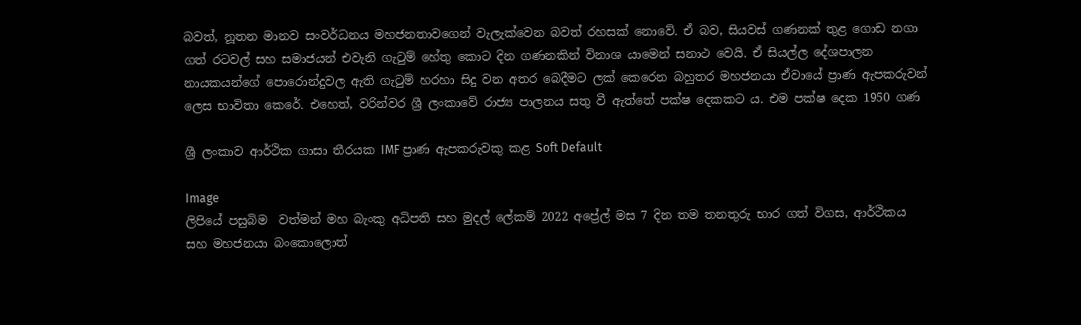බවත්, නූතන මානව සංවර්ධනය මහජනතාවගෙන් වැලැක්වෙන බවත් රහසක් නොවේ. ඒ බව, සියවස් ගණනක් තුළ ගොඩ නගා ගත් රටවල් සහ සමාජයන් එවැනි ගැටුම් හේතු කොට දින ගණනකින් විනාශ යාමෙන් සනාථ වෙයි. ඒ සියල්ල දේශපාලන නායකයන්ගේ පොරොන්දුවල ඇති ගැටුම් හරහා සිදු වන අතර බෙදීමට ලක් කෙරෙන බහුතර මහජනයා ඒවායේ ප්‍රාණ ඇපකරුවන් ලෙස භාවිතා කෙරේ. එහෙත්, වරින්වර ශ්‍රී ලංකාවේ රාජ්‍ය පාලනය සතු වී ඇත්තේ පක්ෂ දෙකකට ය. එම පක්ෂ දෙක 1950 ගණ

ශ්‍රී ලංකාව ආර්ථික ගාසා තීරයක IMF ප්‍රාණ ඇපකරුවකු කළ Soft Default

Image
ලිපියේ පසුබිම  වත්මන් මහ බැංකු අධිපති සහ මුදල් ලේකම් 2022 අප්‍රේල් මස 7 දින තම තනතුරු භාර ගත් විගස, ආර්ථිකය සහ මහජනයා බංකොලොත්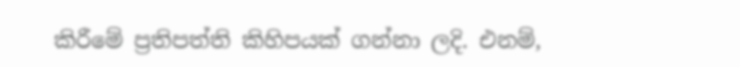කිරීමේ ප්‍රතිපත්ති කිහිපයක් ගන්නා ලදි. එනම්,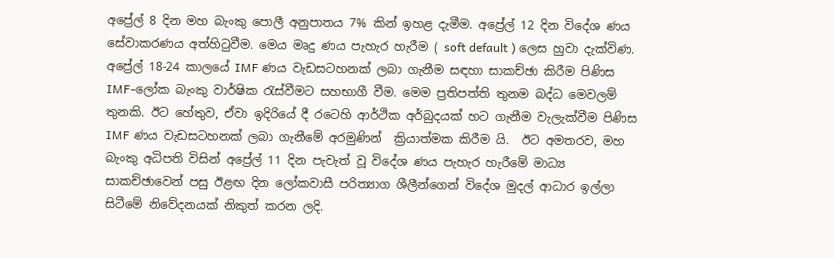අප්‍රේල් 8 දින මහ බැංකු පොලී අනුපාතය 7% කින් ඉහළ දැමීම. අප්‍රේල් 12 දින විදේශ ණය සේවාකරණය අත්හිටුවීම. මෙය මෘදු ණය පැහැර හැරීම ( soft default ) ලෙස හුවා දැක්විණ. අප්‍රේල් 18-24 කාලයේ IMF ණය වැඩසටහනක් ලබා ගැනීම සඳහා සාකච්ඡා කිරීම පිණිස IMF-ලෝක බැංකු වාර්ෂික රැස්වීමට සහභාගී වීම. මෙම ප්‍රතිපත්ති තුනම බද්ධ මෙවලම් තුනකි. ඊට හේතුව, ඒවා ඉදිරියේ දී රටෙහි ආර්ථික අර්බුදයක් හට ගැනීම වැලැක්වීම පිණිස IMF ණය වැඩසටහනක් ලබා ගැනීමේ අරමුණින්  ක්‍රියාත්මක කිරීම යි.  ඊට අමතරව, මහ බැංකු අධිපති විසින් අප්‍රේල් 11 දින පැවැත් වූ විදේශ ණය පැහැර හැරීමේ මාධ්‍ය සාකච්ඡාවෙන් පසු ඊළඟ දින ලෝකවාසී පරිත්‍යාග ශීලීන්ගෙන් විදේශ මුදල් ආධාර ඉල්ලා සිටීමේ නිවේදනයක් නිකුත් කරන ලදි.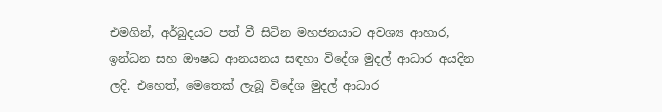එමගින්, අර්බුදයට පත් වී සිටින මහජනයාට අවශ්‍ය ආහාර, ඉන්ධන සහ ඖෂධ ආනයනය සඳහා විදේශ මුදල් ආධාර අයදින ලදි. එහෙත්, මෙතෙක් ලැබූ විදේශ මුදල් ආධාර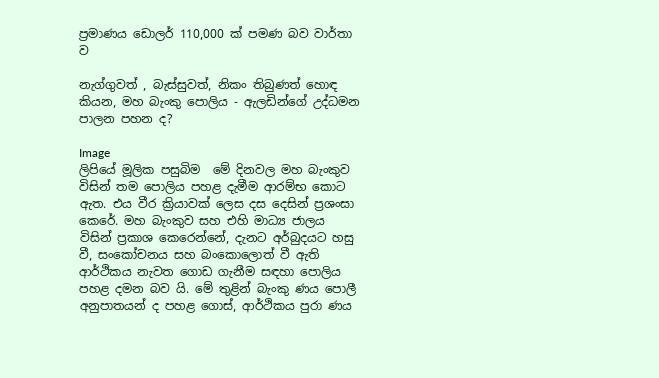ප්‍රමාණය ඩොලර් 110,000 ක් පමණ බව වාර්තා ව

නැග්ගුවත් , බැස්සුවත්, නිකං තිබුණත් හොඳ කියන, මහ බැංකු පොලිය - ඇලඩින්ගේ උද්ධමන පාලන පහන ද?

Image
ලිපියේ මූලික පසුබිම  මේ දිනවල මහ බැංකුව විසින් තම පොලිය පහළ දැමීම ආරම්භ කොට ඇත. එය වීර ක්‍රියාවක් ලෙස දස දෙසින් ප්‍රශංසා කෙරේ. මහ බැංකුව සහ එහි මාධ්‍ය ජාලය විසින් ප්‍රකාශ කෙරෙන්නේ, දැනට අර්බුදයට හසු වී, සංකෝචනය සහ බංකොලොත් වී ඇති ආර්ථිකය නැවත ගොඩ ගැනීම සඳහා පොලිය පහළ දමන බව යි. මේ තුළින් බැංකු ණය පොලී අනුපාතයන් ද පහළ ගොස්, ආර්ථිකය පුරා ණය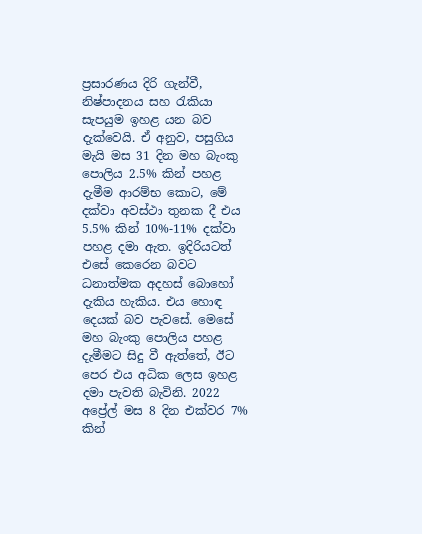ප්‍රසාරණය දිරි ගැන්වී, නිෂ්පාදනය සහ රැකියා සැපයුම ඉහළ යන බව දැක්වෙයි. ඒ අනුව, පසුගිය මැයි මස 31 දින මහ බැංකු පොලිය 2.5% කින් පහළ දැමීම ආරම්භ කොට, මේ දක්වා අවස්ථා තුනක දී එය 5.5% කින් 10%-11% දක්වා පහළ දමා ඇත. ඉදිරියටත් එසේ කෙරෙන බවට ධනාත්මක අදහස් බොහෝ දැකිය හැකිය. එය හොඳ දෙයක් බව පැවසේ. මෙසේ මහ බැංකු පොලිය පහළ දැමීමට සිදු වී ඇත්තේ, ඊට පෙර එය අධික ලෙස ඉහළ දමා පැවති බැවිනි. 2022 අප්‍රේල් මස 8 දින එක්වර 7% කින්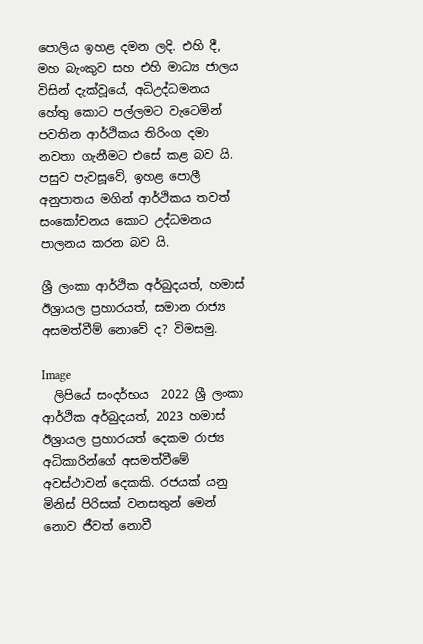පොලිය ඉහළ දමන ලදි. එහි දී, මහ බැංකුව සහ එහි මාධ්‍ය ජාලය විසින් දැක්වූයේ, අධිඋද්ධමනය හේතු කොට පල්ලමට වැටෙමින් පවතින ආර්ථිකය තිරිංග දමා නවතා ගැනීමට එසේ කළ බව යි. පසුව පැවසූවේ, ඉහළ පොලී අනුපාතය මගින් ආර්ථිකය තවත් සංකෝචනය කොට උද්ධමනය පාලනය කරන බව යි.

ශ්‍රී ලංකා ආර්ථික අර්බුදයත්, හමාස් ඊශ්‍රායල ප්‍රහාරයත්, සමාන රාජ්‍ය අසමත්වීම් නොවේ ද? විමසමු.

Image
  ලිපියේ සංදර්භය  2022 ශ්‍රී ලංකා ආර්ථික අර්බුදයත්, 2023 හමාස් ඊශ්‍රායල ප්‍රහාරයත් දෙකම රාජ්‍ය අධිකාරින්ගේ අසමත්වීමේ අවස්ථාවන් දෙකකි. රජයක් යනු මිනිස් පිරිසක් වනසතුන් මෙන් නොව ජීවත් නොවී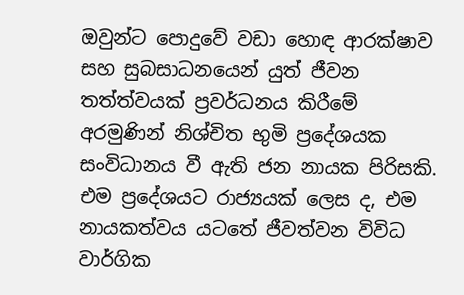ඔවුන්ට පොදුවේ වඩා හොඳ ආරක්ෂාව සහ සුබසාධනයෙන් යුත් ජීවන තත්ත්වයක් ප්‍රවර්ධනය කිරීමේ අරමුණින් නිශ්චිත භුමි ප්‍රදේශයක සංවිධානය වී ඇති ජන නායක පිරිසකි. එම ප්‍රදේශයට රාජ්‍යයක් ලෙස ද, එම නායකත්වය යටතේ ජීවත්වන විවිධ වාර්ගික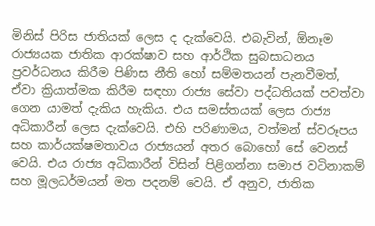මිනිස් පිරිස ජාතියක් ලෙස ද දැක්වෙයි. එබැවින්, ඕනෑම රාජ්‍යයක ජාතික ආරක්ෂාව සහ ආර්ථික සුබසාධනය ප්‍රවර්ධනය කිරීම පිණිස නීති හෝ සම්මතයන් පැනවීමත්, ඒවා ක්‍රියාත්මක කිරීම සඳහා රාජ්‍ය සේවා පද්ධතියක් පවත්වා ගෙන යාමත් දැකිය හැකිය. එය සමස්තයක් ලෙස රාජ්‍ය අධිකාරීන් ලෙස දැක්වෙයි. එහි පරිණාමය, වත්මන් ස්වරූපය සහ කාර්යක්ෂමතාවය රාජ්‍යයන් අතර බොහෝ සේ වෙනස් වෙයි. එය රාජ්‍ය අධිකාරීන් විසින් පිළිගන්නා සමාජ වටිනාකම් සහ මූලධර්මයන් මත පදනම් වෙයි. ඒ අනුව, ජාතික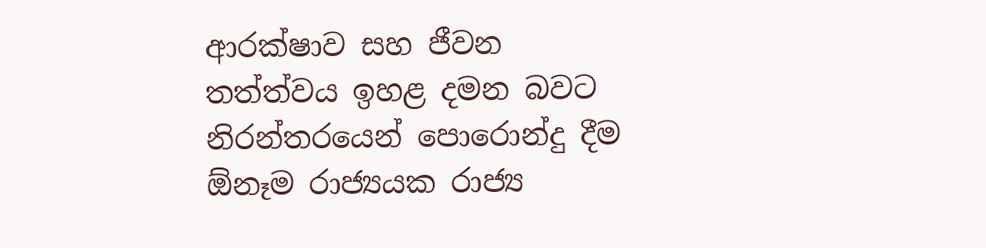ආරක්ෂාව සහ ජීවන තත්ත්වය ඉහළ දමන බවට නිරන්තරයෙන් පොරොන්දු දීම ඕනෑම රාජ්‍යයක රාජ්‍ය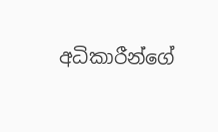අධිකාරීන්ගේ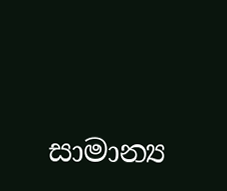සාමාන්‍ය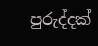පුරුද්දක්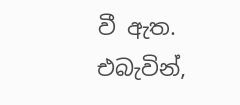වී ඇත. එබැවින්,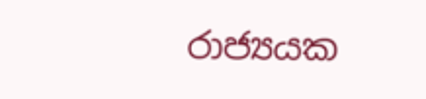රාජ්‍යයක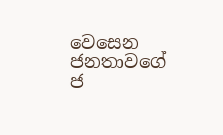වෙසෙන ජනතාවගේ ජ